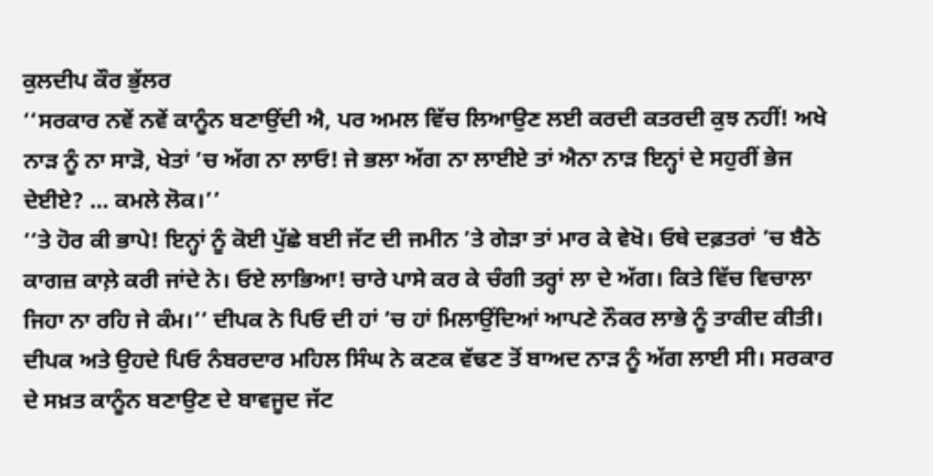ਕੁਲਦੀਪ ਕੌਰ ਭੁੱਲਰ
‘‘ਸਰਕਾਰ ਨਵੇਂ ਨਵੇਂ ਕਾਨੂੰਨ ਬਣਾਉਂਦੀ ਐ, ਪਰ ਅਮਲ ਵਿੱਚ ਲਿਆਉਣ ਲਈ ਕਰਦੀ ਕਤਰਦੀ ਕੁਝ ਨਹੀਂ! ਅਖੇ ਨਾੜ ਨੂੰ ਨਾ ਸਾੜੋ, ਖੇਤਾਂ ’ਚ ਅੱਗ ਨਾ ਲਾਓ! ਜੇ ਭਲਾ ਅੱਗ ਨਾ ਲਾਈਏ ਤਾਂ ਐਨਾ ਨਾੜ ਇਨ੍ਹਾਂ ਦੇ ਸਹੁਰੀਂ ਭੇਜ ਦੇਈਏ? … ਕਮਲੇ ਲੋਕ।’’
‘‘ਤੇ ਹੋਰ ਕੀ ਭਾਪੇ! ਇਨ੍ਹਾਂ ਨੂੰ ਕੋਈ ਪੁੱਛੇ ਬਈ ਜੱਟ ਦੀ ਜਮੀਨ ’ਤੇ ਗੇੜਾ ਤਾਂ ਮਾਰ ਕੇ ਵੇਖੋ। ਓਥੇ ਦਫ਼ਤਰਾਂ ’ਚ ਬੈਠੇ ਕਾਗਜ਼ ਕਾਲ਼ੇ ਕਰੀ ਜਾਂਦੇ ਨੇ। ਓਏ ਲਾਭਿਆ! ਚਾਰੇ ਪਾਸੇ ਕਰ ਕੇ ਚੰਗੀ ਤਰ੍ਹਾਂ ਲਾ ਦੇ ਅੱਗ। ਕਿਤੇ ਵਿੱਚ ਵਿਚਾਲਾ ਜਿਹਾ ਨਾ ਰਹਿ ਜੇ ਕੰਮ।’’ ਦੀਪਕ ਨੇ ਪਿਓ ਦੀ ਹਾਂ ’ਚ ਹਾਂ ਮਿਲਾਉਂਦਿਆਂ ਆਪਣੇ ਨੌਕਰ ਲਾਭੇ ਨੂੰ ਤਾਕੀਦ ਕੀਤੀ। ਦੀਪਕ ਅਤੇ ਉਹਦੇ ਪਿਓ ਨੰਬਰਦਾਰ ਮਹਿਲ ਸਿੰਘ ਨੇ ਕਣਕ ਵੱਢਣ ਤੋਂ ਬਾਅਦ ਨਾੜ ਨੂੰ ਅੱਗ ਲਾਈ ਸੀ। ਸਰਕਾਰ ਦੇ ਸਖ਼ਤ ਕਾਨੂੰਨ ਬਣਾਉਣ ਦੇ ਬਾਵਜੂਦ ਜੱਟ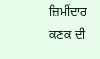ਜ਼ਿਮੀਂਦਾਰ ਕਣਕ ਦੀ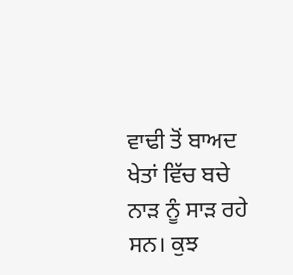ਵਾਢੀ ਤੋਂ ਬਾਅਦ ਖੇਤਾਂ ਵਿੱਚ ਬਚੇ ਨਾੜ ਨੂੰ ਸਾੜ ਰਹੇ ਸਨ। ਕੁਝ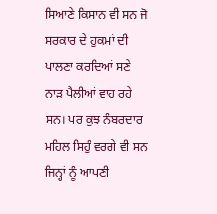ਸਿਆਣੇ ਕਿਸਾਨ ਵੀ ਸਨ ਜੋ ਸਰਕਾਰ ਦੇ ਹੁਕਮਾਂ ਦੀ ਪਾਲਣਾ ਕਰਦਿਆਂ ਸਣੇ ਨਾੜ ਪੈਲੀਆਂ ਵਾਹ ਰਹੇ ਸਨ। ਪਰ ਕੁਝ ਨੰਬਰਦਾਰ ਮਹਿਲ ਸਿਹੁੰ ਵਰਗੇ ਵੀ ਸਨ ਜਿਨ੍ਹਾਂ ਨੂੰ ਆਪਣੀ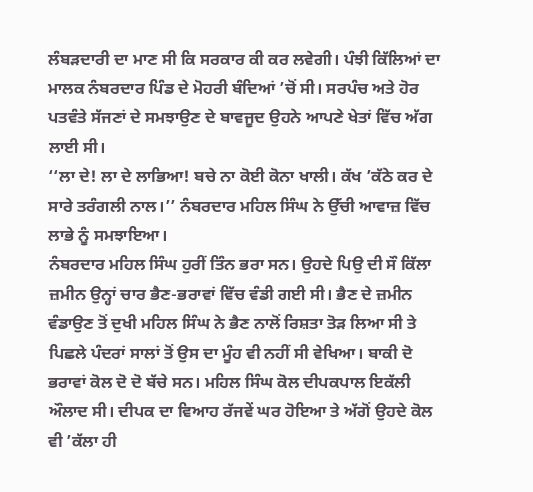ਲੰਬੜਦਾਰੀ ਦਾ ਮਾਣ ਸੀ ਕਿ ਸਰਕਾਰ ਕੀ ਕਰ ਲਵੇਗੀ। ਪੰਝੀ ਕਿੱਲਿਆਂ ਦਾ ਮਾਲਕ ਨੰਬਰਦਾਰ ਪਿੰਡ ਦੇ ਮੋਹਰੀ ਬੰਦਿਆਂ ’ਚੋਂ ਸੀ। ਸਰਪੰਚ ਅਤੇ ਹੋਰ ਪਤਵੰਤੇ ਸੱਜਣਾਂ ਦੇ ਸਮਝਾਉਣ ਦੇ ਬਾਵਜੂਦ ਉਹਨੇ ਆਪਣੇ ਖੇਤਾਂ ਵਿੱਚ ਅੱਗ ਲਾਈ ਸੀ।
‘‘ਲਾ ਦੇ! ਲਾ ਦੇ ਲਾਭਿਆ! ਬਚੇ ਨਾ ਕੋਈ ਕੋਨਾ ਖਾਲੀ। ਕੱਖ ’ਕੱਠੇ ਕਰ ਦੇ ਸਾਰੇ ਤਰੰਗਲੀ ਨਾਲ।’’ ਨੰਬਰਦਾਰ ਮਹਿਲ ਸਿੰਘ ਨੇ ਉੱਚੀ ਆਵਾਜ਼ ਵਿੱਚ ਲਾਭੇ ਨੂੰ ਸਮਝਾਇਆ।
ਨੰਬਰਦਾਰ ਮਹਿਲ ਸਿੰਘ ਹੁਰੀਂ ਤਿੰਨ ਭਰਾ ਸਨ। ਉਹਦੇ ਪਿਉ ਦੀ ਸੌ ਕਿੱਲਾ ਜ਼ਮੀਨ ਉਨ੍ਹਾਂ ਚਾਰ ਭੈਣ-ਭਰਾਵਾਂ ਵਿੱਚ ਵੰਡੀ ਗਈ ਸੀ। ਭੈਣ ਦੇ ਜ਼ਮੀਨ ਵੰਡਾਉਣ ਤੋਂ ਦੁਖੀ ਮਹਿਲ ਸਿੰਘ ਨੇ ਭੈਣ ਨਾਲੋਂ ਰਿਸ਼ਤਾ ਤੋੜ ਲਿਆ ਸੀ ਤੇ ਪਿਛਲੇ ਪੰਦਰਾਂ ਸਾਲਾਂ ਤੋਂ ਉਸ ਦਾ ਮੂੰਹ ਵੀ ਨਹੀਂ ਸੀ ਵੇਖਿਆ। ਬਾਕੀ ਦੋ ਭਰਾਵਾਂ ਕੋਲ ਦੋ ਦੋ ਬੱਚੇ ਸਨ। ਮਹਿਲ ਸਿੰਘ ਕੋਲ ਦੀਪਕਪਾਲ ਇਕੱਲੀ ਔਲਾਦ ਸੀ। ਦੀਪਕ ਦਾ ਵਿਆਹ ਰੱਜਵੇਂ ਘਰ ਹੋਇਆ ਤੇ ਅੱਗੋਂ ਉਹਦੇ ਕੋਲ ਵੀ ’ਕੱਲਾ ਹੀ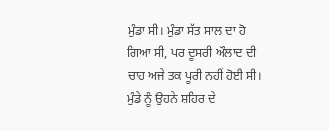ਮੁੰਡਾ ਸੀ। ਮੁੰਡਾ ਸੱਤ ਸਾਲ ਦਾ ਹੋ ਗਿਆ ਸੀ, ਪਰ ਦੂਸਰੀ ਔਲਾਦ ਦੀ ਚਾਹ ਅਜੇ ਤਕ ਪੂਰੀ ਨਹੀਂ ਹੋਈ ਸੀ। ਮੁੰਡੇ ਨੂੰ ਉਹਨੇ ਸ਼ਹਿਰ ਦੇ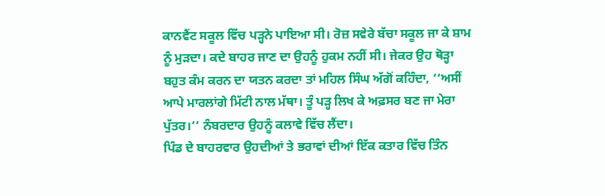ਕਾਨਵੈਂਟ ਸਕੂਲ ਵਿੱਚ ਪੜ੍ਹਨੇ ਪਾਇਆ ਸੀ। ਰੋਜ਼ ਸਵੇਰੇ ਬੱਚਾ ਸਕੂਲ ਜਾ ਕੇ ਸ਼ਾਮ ਨੂੰ ਮੁੜਦਾ। ਕਦੇ ਬਾਹਰ ਜਾਣ ਦਾ ਉਹਨੂੰ ਹੁਕਮ ਨਹੀਂ ਸੀ। ਜੇਕਰ ਉਹ ਥੋੜ੍ਹਾ ਬਹੁਤ ਕੰਮ ਕਰਨ ਦਾ ਯਤਨ ਕਰਦਾ ਤਾਂ ਮਹਿਲ ਸਿੰਘ ਅੱਗੋਂ ਕਹਿੰਦਾ, ‘‘ਅਸੀਂ ਆਪੇ ਮਾਰਲਾਂਗੇ ਮਿੱਟੀ ਨਾਲ ਮੱਥਾ। ਤੂੰ ਪੜ੍ਹ ਲਿਖ ਕੇ ਅਫ਼ਸਰ ਬਣ ਜਾ ਮੇਰਾ ਪੁੱਤਰ।’’ ਨੰਬਰਦਾਰ ਉਹਨੂੰ ਕਲਾਵੇ ਵਿੱਚ ਲੈਂਦਾ।
ਪਿੰਡ ਦੇ ਬਾਹਰਵਾਰ ਉਹਦੀਆਂ ਤੇ ਭਰਾਵਾਂ ਦੀਆਂ ਇੱਕ ਕਤਾਰ ਵਿੱਚ ਤਿੰਨ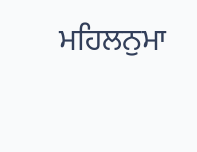ਮਹਿਲਨੁਮਾ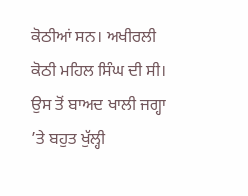ਕੋਠੀਆਂ ਸਨ। ਅਖੀਰਲੀ ਕੋਠੀ ਮਹਿਲ ਸਿੰਘ ਦੀ ਸੀ। ਉਸ ਤੋਂ ਬਾਅਦ ਖਾਲੀ ਜਗ੍ਹਾ ’ਤੇ ਬਹੁਤ ਖੁੱਲ੍ਹੀ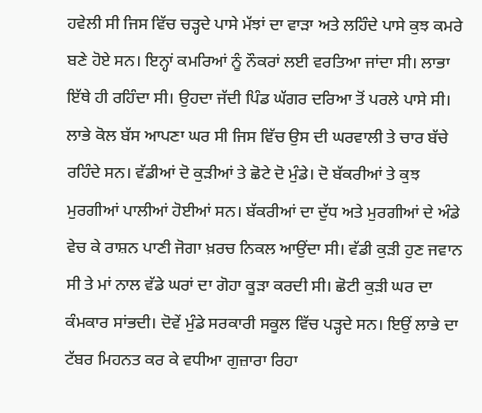ਹਵੇਲੀ ਸੀ ਜਿਸ ਵਿੱਚ ਚੜ੍ਹਦੇ ਪਾਸੇ ਮੱਝਾਂ ਦਾ ਵਾੜਾ ਅਤੇ ਲਹਿੰਦੇ ਪਾਸੇ ਕੁਝ ਕਮਰੇ ਬਣੇ ਹੋਏ ਸਨ। ਇਨ੍ਹਾਂ ਕਮਰਿਆਂ ਨੂੰ ਨੌਕਰਾਂ ਲਈ ਵਰਤਿਆ ਜਾਂਦਾ ਸੀ। ਲਾਭਾ ਇੱਥੇ ਹੀ ਰਹਿੰਦਾ ਸੀ। ਉਹਦਾ ਜੱਦੀ ਪਿੰਡ ਘੱਗਰ ਦਰਿਆ ਤੋਂ ਪਰਲੇ ਪਾਸੇ ਸੀ। ਲਾਭੇ ਕੋਲ ਬੱਸ ਆਪਣਾ ਘਰ ਸੀ ਜਿਸ ਵਿੱਚ ਉਸ ਦੀ ਘਰਵਾਲੀ ਤੇ ਚਾਰ ਬੱਚੇ ਰਹਿੰਦੇ ਸਨ। ਵੱਡੀਆਂ ਦੋ ਕੁੜੀਆਂ ਤੇ ਛੋਟੇ ਦੋ ਮੁੰਡੇ। ਦੋ ਬੱਕਰੀਆਂ ਤੇ ਕੁਝ ਮੁਰਗੀਆਂ ਪਾਲੀਆਂ ਹੋਈਆਂ ਸਨ। ਬੱਕਰੀਆਂ ਦਾ ਦੁੱਧ ਅਤੇ ਮੁਰਗੀਆਂ ਦੇ ਅੰਡੇ ਵੇਚ ਕੇ ਰਾਸ਼ਨ ਪਾਣੀ ਜੋਗਾ ਖ਼ਰਚ ਨਿਕਲ ਆਉਂਦਾ ਸੀ। ਵੱਡੀ ਕੁੜੀ ਹੁਣ ਜਵਾਨ ਸੀ ਤੇ ਮਾਂ ਨਾਲ ਵੱਡੇ ਘਰਾਂ ਦਾ ਗੋਹਾ ਕੂੜਾ ਕਰਦੀ ਸੀ। ਛੋਟੀ ਕੁੜੀ ਘਰ ਦਾ ਕੰਮਕਾਰ ਸਾਂਭਦੀ। ਦੋਵੇਂ ਮੁੰਡੇ ਸਰਕਾਰੀ ਸਕੂਲ ਵਿੱਚ ਪੜ੍ਹਦੇ ਸਨ। ਇਉਂ ਲਾਭੇ ਦਾ ਟੱਬਰ ਮਿਹਨਤ ਕਰ ਕੇ ਵਧੀਆ ਗੁਜ਼ਾਰਾ ਰਿਹਾ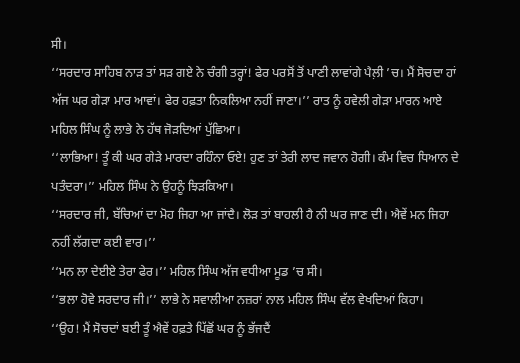ਸੀ।
‘‘ਸਰਦਾਰ ਸਾਹਿਬ ਨਾੜ ਤਾਂ ਸੜ ਗਏ ਨੇ ਚੰਗੀ ਤਰ੍ਹਾਂ! ਫੇਰ ਪਰਸੋਂ ਤੋਂ ਪਾਣੀ ਲਾਵਾਂਗੇ ਪੈਲ਼ੀ ’ਚ। ਮੈਂ ਸੋਚਦਾ ਹਾਂ ਅੱਜ ਘਰ ਗੇੜਾ ਮਾਰ ਆਵਾਂ। ਫੇਰ ਹਫ਼ਤਾ ਨਿਕਲਿਆ ਨਹੀਂ ਜਾਣਾ।’’ ਰਾਤ ਨੂੰ ਹਵੇਲੀ ਗੇੜਾ ਮਾਰਨ ਆਏ ਮਹਿਲ ਸਿੰਘ ਨੂੰ ਲਾਭੇ ਨੇ ਹੱਥ ਜੋੜਦਿਆਂ ਪੁੱਛਿਆ।
‘‘ਲਾਭਿਆ! ਤੂੰ ਕੀ ਘਰ ਗੇੜੇ ਮਾਰਦਾ ਰਹਿੰਨਾ ਓਏ! ਹੁਣ ਤਾਂ ਤੇਰੀ ਲਾਦ ਜਵਾਨ ਹੋਗੀ। ਕੰਮ ਵਿਚ ਧਿਆਨ ਦੇ ਪਤੰਦਰਾ।’’ ਮਹਿਲ ਸਿੰਘ ਨੇ ਉਹਨੂੰ ਝਿੜਕਿਆ।
‘‘ਸਰਦਾਰ ਜੀ, ਬੱਚਿਆਂ ਦਾ ਮੋਹ ਜਿਹਾ ਆ ਜਾਂਦੈ। ਲੋੜ ਤਾਂ ਬਾਹਲੀ ਹੈ ਨੀ ਘਰ ਜਾਣ ਦੀ। ਐਵੇਂ ਮਨ ਜਿਹਾ ਨਹੀਂ ਲੱਗਦਾ ਕਈ ਵਾਰ।’’
‘‘ਮਨ ਲਾ ਦੇਈਏ ਤੇਰਾ ਫੇਰ।’’ ਮਹਿਲ ਸਿੰਘ ਅੱਜ ਵਧੀਆ ਮੂਡ ’ਚ ਸੀ।
‘‘ਭਲਾ ਹੋਵੇ ਸਰਦਾਰ ਜੀ।’’ ਲਾਭੇ ਨੇ ਸਵਾਲੀਆ ਨਜ਼ਰਾਂ ਨਾਲ ਮਹਿਲ ਸਿੰਘ ਵੱਲ ਵੇਖਦਿਆਂ ਕਿਹਾ।
‘‘ਉਹ! ਮੈਂ ਸੋਚਦਾਂ ਬਈ ਤੂੰ ਐਵੇਂ ਹਫ਼ਤੇ ਪਿੱਛੋਂ ਘਰ ਨੂੰ ਭੱਜਦੈਂ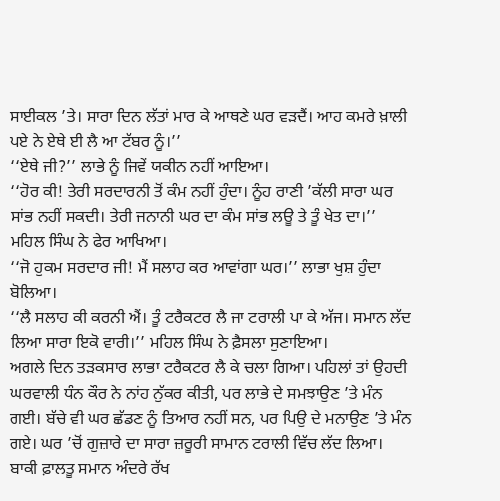ਸਾਈਕਲ ’ਤੇ। ਸਾਰਾ ਦਿਨ ਲੱਤਾਂ ਮਾਰ ਕੇ ਆਥਣੇ ਘਰ ਵੜਦੈਂ। ਆਹ ਕਮਰੇ ਖ਼ਾਲੀ ਪਏ ਨੇ ਏਥੇ ਈ ਲੈ ਆ ਟੱਬਰ ਨੂੰ।’’
‘‘ਏਥੇ ਜੀ?’’ ਲਾਭੇ ਨੂੰ ਜਿਵੇਂ ਯਕੀਨ ਨਹੀਂ ਆਇਆ।
‘‘ਹੋਰ ਕੀ! ਤੇਰੀ ਸਰਦਾਰਨੀ ਤੋਂ ਕੰਮ ਨਹੀਂ ਹੁੰਦਾ। ਨੂੰਹ ਰਾਣੀ ’ਕੱਲੀ ਸਾਰਾ ਘਰ ਸਾਂਭ ਨਹੀਂ ਸਕਦੀ। ਤੇਰੀ ਜਨਾਨੀ ਘਰ ਦਾ ਕੰਮ ਸਾਂਭ ਲਊ ਤੇ ਤੂੰ ਖੇਤ ਦਾ।’’ ਮਹਿਲ ਸਿੰਘ ਨੇ ਫੇਰ ਆਖਿਆ।
‘‘ਜੋ ਹੁਕਮ ਸਰਦਾਰ ਜੀ! ਮੈਂ ਸਲਾਹ ਕਰ ਆਵਾਂਗਾ ਘਰ।’’ ਲਾਭਾ ਖੁਸ਼ ਹੁੰਦਾ ਬੋਲਿਆ।
‘‘ਲੈ ਸਲਾਹ ਕੀ ਕਰਨੀ ਐਂ। ਤੂੰ ਟਰੈਕਟਰ ਲੈ ਜਾ ਟਰਾਲੀ ਪਾ ਕੇ ਅੱਜ। ਸਮਾਨ ਲੱਦ ਲਿਆ ਸਾਰਾ ਇਕੋ ਵਾਰੀ।’’ ਮਹਿਲ ਸਿੰਘ ਨੇ ਫ਼ੈਸਲਾ ਸੁਣਾਇਆ।
ਅਗਲੇ ਦਿਨ ਤੜਕਸਾਰ ਲਾਭਾ ਟਰੈਕਟਰ ਲੈ ਕੇ ਚਲਾ ਗਿਆ। ਪਹਿਲਾਂ ਤਾਂ ਉਹਦੀ ਘਰਵਾਲੀ ਧੰਨ ਕੌਰ ਨੇ ਨਾਂਹ ਨੁੱਕਰ ਕੀਤੀ, ਪਰ ਲਾਭੇ ਦੇ ਸਮਝਾਉਣ ’ਤੇ ਮੰਨ ਗਈ। ਬੱਚੇ ਵੀ ਘਰ ਛੱਡਣ ਨੂੰ ਤਿਆਰ ਨਹੀਂ ਸਨ, ਪਰ ਪਿਉ ਦੇ ਮਨਾਉਣ ’ਤੇ ਮੰਨ ਗਏ। ਘਰ ’ਚੋਂ ਗੁਜ਼ਾਰੇ ਦਾ ਸਾਰਾ ਜ਼ਰੂਰੀ ਸਾਮਾਨ ਟਰਾਲੀ ਵਿੱਚ ਲੱਦ ਲਿਆ। ਬਾਕੀ ਫ਼ਾਲਤੂ ਸਮਾਨ ਅੰਦਰੇ ਰੱਖ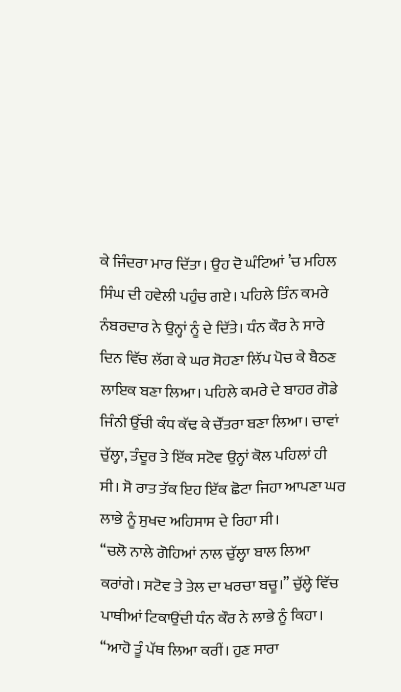ਕੇ ਜਿੰਦਰਾ ਮਾਰ ਦਿੱਤਾ। ਉਹ ਦੋ ਘੰਟਿਆਂ ’ਚ ਮਹਿਲ ਸਿੰਘ ਦੀ ਹਵੇਲੀ ਪਹੁੰਚ ਗਏ। ਪਹਿਲੇ ਤਿੰਨ ਕਮਰੇ ਨੰਬਰਦਾਰ ਨੇ ਉਨ੍ਹਾਂ ਨੂੰ ਦੇ ਦਿੱਤੇ। ਧੰਨ ਕੌਰ ਨੇ ਸਾਰੇ ਦਿਨ ਵਿੱਚ ਲੱਗ ਕੇ ਘਰ ਸੋਹਣਾ ਲਿੱਪ ਪੋਚ ਕੇ ਬੈਠਣ ਲਾਇਕ ਬਣਾ ਲਿਆ। ਪਹਿਲੇ ਕਮਰੇ ਦੇ ਬਾਹਰ ਗੋਡੇ ਜਿੰਨੀ ਉੱਚੀ ਕੰਧ ਕੱਢ ਕੇ ਚੌਂਤਰਾ ਬਣਾ ਲਿਆ। ਚਾਵਾਂ ਚੁੱਲ੍ਹਾ, ਤੰਦੂਰ ਤੇ ਇੱਕ ਸਟੋਵ ਉਨ੍ਹਾਂ ਕੋਲ ਪਹਿਲਾਂ ਹੀ ਸੀ। ਸੋ ਰਾਤ ਤੱਕ ਇਹ ਇੱਕ ਛੋਟਾ ਜਿਹਾ ਆਪਣਾ ਘਰ ਲਾਭੇ ਨੂੰ ਸੁਖਦ ਅਹਿਸਾਸ ਦੇ ਰਿਹਾ ਸੀ।
‘‘ਚਲੋ ਨਾਲੇ ਗੋਹਿਆਂ ਨਾਲ ਚੁੱਲ੍ਹਾ ਬਾਲ ਲਿਆ ਕਰਾਂਗੇ। ਸਟੋਵ ਤੇ ਤੇਲ ਦਾ ਖਰਚਾ ਬਚੂ।’’ ਚੁੱਲ੍ਹੇ ਵਿੱਚ ਪਾਥੀਆਂ ਟਿਕਾਉਂਦੀ ਧੰਨ ਕੌਰ ਨੇ ਲਾਭੇ ਨੂੰ ਕਿਹਾ।
‘‘ਆਹੋ ਤੂੰ ਪੱਥ ਲਿਆ ਕਰੀਂ। ਹੁਣ ਸਾਰਾ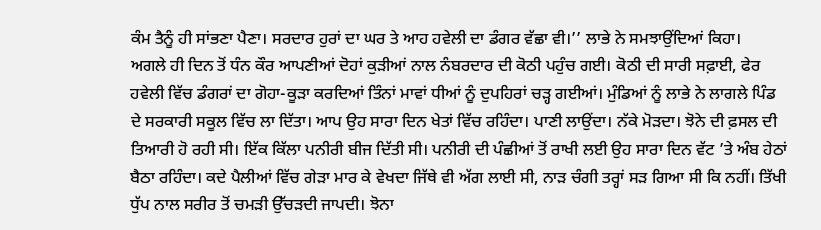ਕੰਮ ਤੈਨੂੰ ਹੀ ਸਾਂਭਣਾ ਪੈਣਾ। ਸਰਦਾਰ ਹੁਰਾਂ ਦਾ ਘਰ ਤੇ ਆਹ ਹਵੇਲੀ ਦਾ ਡੰਗਰ ਵੱਛਾ ਵੀ।’’ ਲਾਭੇ ਨੇ ਸਮਝਾਉਂਦਿਆਂ ਕਿਹਾ।
ਅਗਲੇ ਹੀ ਦਿਨ ਤੋਂ ਧੰਨ ਕੌਰ ਆਪਣੀਆਂ ਦੋਹਾਂ ਕੁੜੀਆਂ ਨਾਲ ਨੰਬਰਦਾਰ ਦੀ ਕੋਠੀ ਪਹੁੰਚ ਗਈ। ਕੋਠੀ ਦੀ ਸਾਰੀ ਸਫ਼ਾਈ, ਫੇਰ ਹਵੇਲੀ ਵਿੱਚ ਡੰਗਰਾਂ ਦਾ ਗੋਹਾ-ਕੂੜਾ ਕਰਦਿਆਂ ਤਿੰਨਾਂ ਮਾਵਾਂ ਧੀਆਂ ਨੂੰ ਦੁਪਹਿਰਾਂ ਚੜ੍ਹ ਗਈਆਂ। ਮੁੰਡਿਆਂ ਨੂੰ ਲਾਭੇ ਨੇ ਲਾਗਲੇ ਪਿੰਡ ਦੇ ਸਰਕਾਰੀ ਸਕੂਲ ਵਿੱਚ ਲਾ ਦਿੱਤਾ। ਆਪ ਉਹ ਸਾਰਾ ਦਿਨ ਖੇਤਾਂ ਵਿੱਚ ਰਹਿੰਦਾ। ਪਾਣੀ ਲਾਉਂਦਾ। ਨੱਕੇ ਮੋੜਦਾ। ਝੋਨੇ ਦੀ ਫ਼ਸਲ ਦੀ ਤਿਆਰੀ ਹੋ ਰਹੀ ਸੀ। ਇੱਕ ਕਿੱਲਾ ਪਨੀਰੀ ਬੀਜ ਦਿੱਤੀ ਸੀ। ਪਨੀਰੀ ਦੀ ਪੰਛੀਆਂ ਤੋਂ ਰਾਖੀ ਲਈ ਉਹ ਸਾਰਾ ਦਿਨ ਵੱਟ ’ਤੇ ਅੰਬ ਹੇਠਾਂ ਬੈਠਾ ਰਹਿੰਦਾ। ਕਦੇ ਪੈਲੀਆਂ ਵਿੱਚ ਗੇੜਾ ਮਾਰ ਕੇ ਵੇਖਦਾ ਜਿੱਥੇ ਵੀ ਅੱਗ ਲਾਈ ਸੀ, ਨਾੜ ਚੰਗੀ ਤਰ੍ਹਾਂ ਸੜ ਗਿਆ ਸੀ ਕਿ ਨਹੀਂ। ਤਿੱਖੀ ਧੁੱਪ ਨਾਲ ਸਰੀਰ ਤੋਂ ਚਮੜੀ ਉੱਚੜਦੀ ਜਾਪਦੀ। ਝੋਨਾ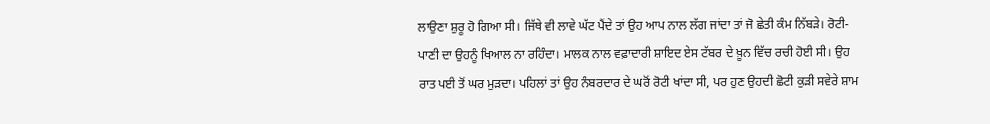ਲਾਉਣਾ ਸ਼ੁਰੂ ਹੋ ਗਿਆ ਸੀ। ਜਿੱਥੇ ਵੀ ਲਾਵੇ ਘੱਟ ਪੈਂਦੇ ਤਾਂ ਉਹ ਆਪ ਨਾਲ ਲੱਗ ਜਾਂਦਾ ਤਾਂ ਜੋ ਛੇਤੀ ਕੰਮ ਨਿੱਬੜੇ। ਰੋਟੀ-ਪਾਣੀ ਦਾ ਉਹਨੂੰ ਖਿਆਲ ਨਾ ਰਹਿੰਦਾ। ਮਾਲਕ ਨਾਲ ਵਫ਼ਾਦਾਰੀ ਸ਼ਾਇਦ ਏਸ ਟੱਬਰ ਦੇ ਖ਼ੂਨ ਵਿੱਚ ਰਚੀ ਹੋਈ ਸੀ। ਉਹ ਰਾਤ ਪਈ ਤੋਂ ਘਰ ਮੁੜਦਾ। ਪਹਿਲਾਂ ਤਾਂ ਉਹ ਨੰਬਰਦਾਰ ਦੇ ਘਰੋਂ ਰੋਟੀ ਖਾਂਦਾ ਸੀ, ਪਰ ਹੁਣ ਉਹਦੀ ਛੋਟੀ ਕੁੜੀ ਸਵੇਰੇ ਸ਼ਾਮ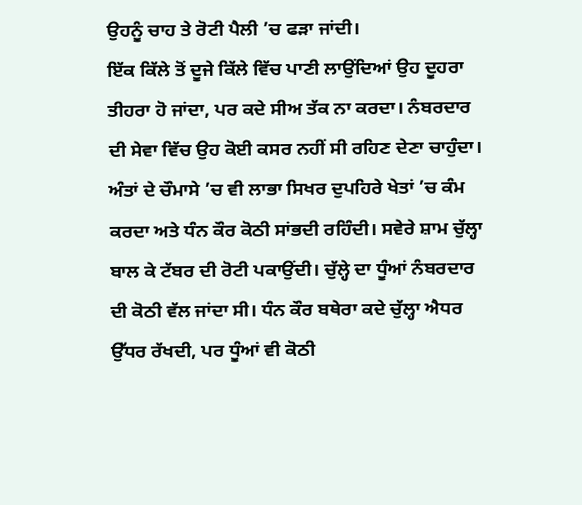ਉਹਨੂੰ ਚਾਹ ਤੇ ਰੋਟੀ ਪੈਲੀ ’ਚ ਫੜਾ ਜਾਂਦੀ।
ਇੱਕ ਕਿੱਲੇ ਤੋਂ ਦੂਜੇ ਕਿੱਲੇ ਵਿੱਚ ਪਾਣੀ ਲਾਉਂਦਿਆਂ ਉਹ ਦੂਹਰਾ ਤੀਹਰਾ ਹੋ ਜਾਂਦਾ, ਪਰ ਕਦੇ ਸੀਅ ਤੱਕ ਨਾ ਕਰਦਾ। ਨੰਬਰਦਾਰ ਦੀ ਸੇਵਾ ਵਿੱਚ ਉਹ ਕੋਈ ਕਸਰ ਨਹੀਂ ਸੀ ਰਹਿਣ ਦੇਣਾ ਚਾਹੁੰਦਾ।
ਅੰਤਾਂ ਦੇ ਚੌਮਾਸੇ ’ਚ ਵੀ ਲਾਭਾ ਸਿਖਰ ਦੁਪਹਿਰੇ ਖੇਤਾਂ ’ਚ ਕੰਮ ਕਰਦਾ ਅਤੇ ਧੰਨ ਕੌਰ ਕੋਠੀ ਸਾਂਭਦੀ ਰਹਿੰਦੀ। ਸਵੇਰੇ ਸ਼ਾਮ ਚੁੱਲ੍ਹਾ ਬਾਲ ਕੇ ਟੱਬਰ ਦੀ ਰੋਟੀ ਪਕਾਉਂਦੀ। ਚੁੱਲ੍ਹੇ ਦਾ ਧੂੰਆਂ ਨੰਬਰਦਾਰ ਦੀ ਕੋਠੀ ਵੱਲ ਜਾਂਦਾ ਸੀ। ਧੰਨ ਕੌਰ ਬਥੇਰਾ ਕਦੇ ਚੁੱਲ੍ਹਾ ਐਧਰ ਉੱਧਰ ਰੱਖਦੀ, ਪਰ ਧੂੰਆਂ ਵੀ ਕੋਠੀ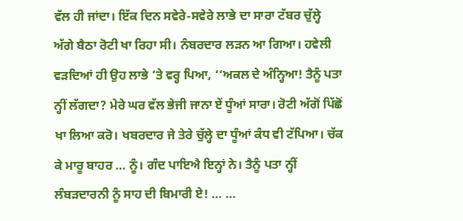ਵੱਲ ਹੀ ਜਾਂਦਾ। ਇੱਕ ਦਿਨ ਸਵੇਰੇ-ਸਵੇਰੇ ਲਾਭੇ ਦਾ ਸਾਰਾ ਟੱਬਰ ਚੁੱਲ੍ਹੇ ਅੱਗੇ ਬੈਠਾ ਰੋਟੀ ਖਾ ਰਿਹਾ ਸੀ। ਨੰਬਰਦਾਰ ਲੜਨ ਆ ਗਿਆ। ਹਵੇਲੀ ਵੜਦਿਆਂ ਹੀ ਉਹ ਲਾਭੇ ’ਤੇ ਵਰ੍ਹ ਪਿਆ, ‘‘ਅਕਲ ਦੇ ਅੰਨ੍ਹਿਆ! ਤੈਨੂੰ ਪਤਾ ਨ੍ਹੀਂ ਲੱਗਦਾ? ਮੇਰੇ ਘਰ ਵੱਲ ਭੇਜੀ ਜਾਨਾ ਏਂ ਧੂੰਆਂ ਸਾਰਾ। ਰੋਟੀ ਅੱਗੋਂ ਪਿੱਛੋਂ ਖਾ ਲਿਆ ਕਰੋ। ਖਬਰਦਾਰ ਜੇ ਤੇਰੇ ਚੁੱਲ੍ਹੇ ਦਾ ਧੂੰਆਂ ਕੰਧ ਵੀ ਟੱਪਿਆ। ਚੱਕ ਕੇ ਮਾਰੂ ਬਾਹਰ … ਨੂੰ। ਗੰਦ ਪਾਇਐ ਇਨ੍ਹਾਂ ਨੇ। ਤੈਨੂੰ ਪਤਾ ਨ੍ਹੀਂ ਲੰਬੜਦਾਰਨੀ ਨੂੰ ਸਾਹ ਦੀ ਬਿਮਾਰੀ ਏ! … …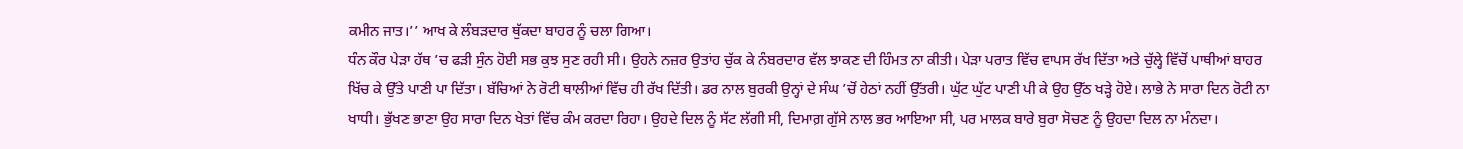ਕਮੀਨ ਜਾਤ।’’ ਆਖ ਕੇ ਲੰਬੜਦਾਰ ਥੁੱਕਦਾ ਬਾਹਰ ਨੂੰ ਚਲਾ ਗਿਆ।
ਧੰਨ ਕੌਰ ਪੇੜਾ ਹੱਥ ’ਚ ਫੜੀ ਸੁੰਨ ਹੋਈ ਸਭ ਕੁਝ ਸੁਣ ਰਹੀ ਸੀ। ਉਹਨੇ ਨਜ਼ਰ ਉਤਾਂਹ ਚੁੱਕ ਕੇ ਨੰਬਰਦਾਰ ਵੱਲ ਝਾਕਣ ਦੀ ਹਿੰਮਤ ਨਾ ਕੀਤੀ। ਪੇੜਾ ਪਰਾਤ ਵਿੱਚ ਵਾਪਸ ਰੱਖ ਦਿੱਤਾ ਅਤੇ ਚੁੱਲ੍ਹੇ ਵਿੱਚੋਂ ਪਾਥੀਆਂ ਬਾਹਰ ਖਿੱਚ ਕੇ ਉੱਤੇ ਪਾਣੀ ਪਾ ਦਿੱਤਾ। ਬੱਚਿਆਂ ਨੇ ਰੋਟੀ ਥਾਲੀਆਂ ਵਿੱਚ ਹੀ ਰੱਖ ਦਿੱਤੀ। ਡਰ ਨਾਲ ਬੁਰਕੀ ਉਨ੍ਹਾਂ ਦੇ ਸੰਘ ’ਚੋਂ ਹੇਠਾਂ ਨਹੀਂ ਉੱਤਰੀ। ਘੁੱਟ ਘੁੱਟ ਪਾਣੀ ਪੀ ਕੇ ਉਹ ਉੱਠ ਖੜ੍ਹੇ ਹੋਏ। ਲਾਭੇ ਨੇ ਸਾਰਾ ਦਿਨ ਰੋਟੀ ਨਾ ਖਾਧੀ। ਭੁੱਖਣ ਭਾਣਾ ਉਹ ਸਾਰਾ ਦਿਨ ਖੇਤਾਂ ਵਿੱਚ ਕੰਮ ਕਰਦਾ ਰਿਹਾ। ਉਹਦੇ ਦਿਲ ਨੂੰ ਸੱਟ ਲੱਗੀ ਸੀ, ਦਿਮਾਗ਼ ਗੁੱਸੇ ਨਾਲ ਭਰ ਆਇਆ ਸੀ, ਪਰ ਮਾਲਕ ਬਾਰੇ ਬੁਰਾ ਸੋਚਣ ਨੂੰ ਉਹਦਾ ਦਿਲ ਨਾ ਮੰਨਦਾ।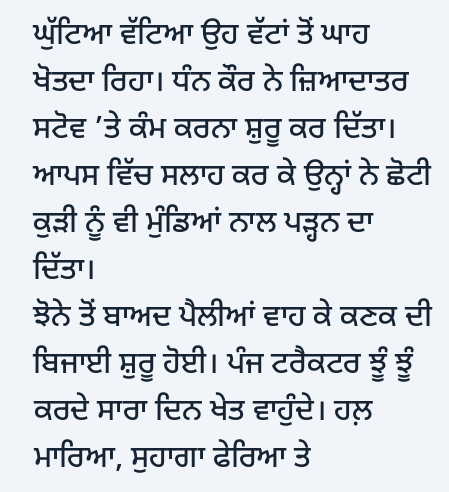ਘੁੱਟਿਆ ਵੱਟਿਆ ਉਹ ਵੱਟਾਂ ਤੋਂ ਘਾਹ ਖੋਤਦਾ ਰਿਹਾ। ਧੰਨ ਕੌਰ ਨੇ ਜ਼ਿਆਦਾਤਰ ਸਟੋਵ ’ਤੇ ਕੰਮ ਕਰਨਾ ਸ਼ੁਰੂ ਕਰ ਦਿੱਤਾ। ਆਪਸ ਵਿੱਚ ਸਲਾਹ ਕਰ ਕੇ ਉਨ੍ਹਾਂ ਨੇ ਛੋਟੀ ਕੁੜੀ ਨੂੰ ਵੀ ਮੁੰਡਿਆਂ ਨਾਲ ਪੜ੍ਹਨ ਦਾ ਦਿੱਤਾ।
ਝੋਨੇ ਤੋਂ ਬਾਅਦ ਪੈਲੀਆਂ ਵਾਹ ਕੇ ਕਣਕ ਦੀ ਬਿਜਾਈ ਸ਼ੁਰੂ ਹੋਈ। ਪੰਜ ਟਰੈਕਟਰ ਝੂੰ ਝੂੰ ਕਰਦੇ ਸਾਰਾ ਦਿਨ ਖੇਤ ਵਾਹੁੰਦੇ। ਹਲ਼ ਮਾਰਿਆ, ਸੁਹਾਗਾ ਫੇਰਿਆ ਤੇ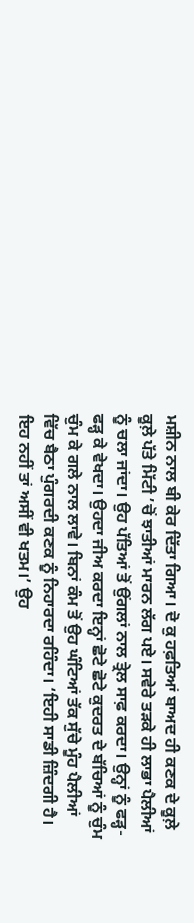ਮਸ਼ੀਨ ਨਾਲ ਬੀ ਕੇਰ ਦਿੱਤਾ ਗਿਆ। ਦੋ ਕੁ ਹਫ਼ਤਿਆਂ ਬਾਅਦ ਹੀ ਕਣਕ ਦੇ ਕੂਲ਼ੇ ਕੂਲ਼ੇ ਪੱਤੇ ਮਿੱਟੀ ’ਚੋਂ ਝਾਤੀਆਂ ਮਾਰਨ ਲੱਗ ਪਏ। ਸਵੇਰੇ ਤੜਕੇ ਹੀ ਲਾਭਾ ਪੈਲੀਆਂ ਨੂੰ ਚਲਾ ਜਾਂਦਾ। ਉਹ ਪੱਤਿਆਂ ਤੋਂ ਉਂਗਲਾਂ ਨਾਲ ਤ੍ਰੇਲ ਸਾਫ਼ ਕਰਦਾ। ਉਨ੍ਹਾਂ ਨੂੰ ਫੜ੍ਹ-ਫੜ੍ਹ ਕੇ ਵੇਖਦਾ। ਉਹਦਾ ਜੀਅ ਕਰਦਾ ਇਨ੍ਹਾਂ ਛੋਟੇ ਛੋਟੇ ਕੁਦਰਤ ਦੇ ਬੱਚਿਆਂ ਨੂੰ ਚੁੰਮ ਚੁੰਮ ਕੇ ਗਲੇ ਨਾਲ ਲਾਵੇ। ਬਿਨਾਂ ਕੰਮ ਤੋਂ ਉਹ ਘੰਟਿਆਂ ਤੱਕ ਸੁੱਚੇ ਮੂੰਹ ਪੈਲੀਆਂ ਵਿੱਚ ਬੈਠਾ ਪੁੰਗਰਦੀ ਕਣਕ ਨੂੰ ਨਿਹਾਰਦਾ ਰਹਿੰਦਾ। ‘ਇਹੀ ਸਾਡੀ ਜ਼ਿੰਦਗੀ ਹੈ। ਇਹ ਨਹੀਂ ਤਾਂ ਅਸੀਂ ਵੀ ਖਤਮ।’ ਉਹ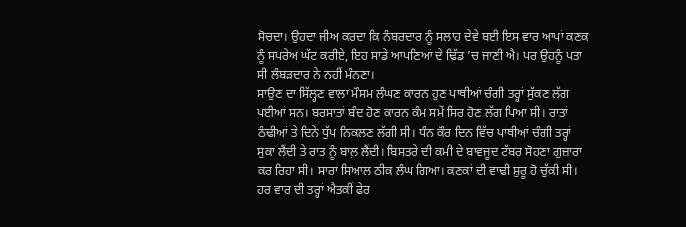ਸੋਚਦਾ। ਉਹਦਾ ਜੀਅ ਕਰਦਾ ਕਿ ਨੰਬਰਦਾਰ ਨੂੰ ਸਲਾਹ ਦੇਵੇ ਬਈ ਇਸ ਵਾਰ ਆਪਾਂ ਕਣਕ ਨੂੰ ਸਪਰੇਅ ਘੱਟ ਕਰੀਏ, ਇਹ ਸਾਡੇ ਆਪਣਿਆਂ ਦੇ ਢਿੱਡ ’ਚ ਜਾਣੀ ਐ। ਪਰ ਉਹਨੂੰ ਪਤਾ ਸੀ ਲੰਬੜਦਾਰ ਨੇ ਨਹੀਂ ਮੰਨਣਾ।
ਸਾਉਣ ਦਾ ਸਿੱਲ੍ਹਣ ਵਾਲਾ ਮੌਸਮ ਲੰਘਣ ਕਾਰਨ ਹੁਣ ਪਾਥੀਆਂ ਚੰਗੀ ਤਰ੍ਹਾਂ ਸੁੱਕਣ ਲੱਗ ਪਈਆਂ ਸਨ। ਬਰਸਾਤਾਂ ਬੰਦ ਹੋਣ ਕਾਰਨ ਕੰਮ ਸਮੇਂ ਸਿਰ ਹੋਣ ਲੱਗ ਪਿਆ ਸੀ। ਰਾਤਾਂ ਠੰਢੀਆਂ ਤੇ ਦਿਨੇ ਧੁੱਪ ਨਿਕਲਣ ਲੱਗੀ ਸੀ। ਧੰਨ ਕੌਰ ਦਿਨ ਵਿੱਚ ਪਾਥੀਆਂ ਚੰਗੀ ਤਰ੍ਹਾਂ ਸੁਕਾ ਲੈਂਦੀ ਤੇ ਰਾਤ ਨੂੰ ਬਾਲ਼ ਲੈਂਦੀ। ਬਿਸਤਰੇ ਦੀ ਕਮੀ ਦੇ ਬਾਵਜੂਦ ਟੱਬਰ ਸੋਹਣਾ ਗੁਜ਼ਾਰਾ ਕਰ ਰਿਹਾ ਸੀ। ਸਾਰਾ ਸਿਆਲ ਠੀਕ ਲੰਘ ਗਿਆ। ਕਣਕਾਂ ਦੀ ਵਾਢੀ ਸ਼ੁਰੂ ਹੋ ਚੁੱਕੀ ਸੀ। ਹਰ ਵਾਰ ਦੀ ਤਰ੍ਹਾਂ ਐਤਕੀਂ ਫੇਰ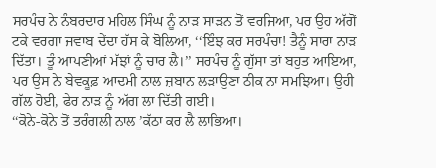ਸਰਪੰਚ ਨੇ ਨੰਬਰਦਾਰ ਮਹਿਲ ਸਿੰਘ ਨੂੰ ਨਾੜ ਸਾੜਨ ਤੋਂ ਵਰਜਿਆ, ਪਰ ਉਹ ਅੱਗੋਂ ਟਕੇ ਵਰਗਾ ਜਵਾਬ ਦੇਂਦਾ ਹੱਸ ਕੇ ਬੋਲਿਆ, ‘‘ਇੰਝ ਕਰ ਸਰਪੰਚਾ! ਤੈਨੂੰ ਸਾਰਾ ਨਾੜ ਦਿੱਤਾ। ਤੂੰ ਆਪਣੀਆਂ ਮੱਝਾਂ ਨੂੰ ਚਾਰ ਲੈ।’’ ਸਰਪੰਚ ਨੂੰ ਗੁੱਸਾ ਤਾਂ ਬਹੁਤ ਆਇਆ, ਪਰ ਉਸ ਨੇ ਬੇਵਕੂਫ਼ ਆਦਮੀ ਨਾਲ ਜ਼ਬਾਨ ਲੜਾਉਣਾ ਠੀਕ ਨਾ ਸਮਝਿਆ। ਉਹੀ ਗੱਲ ਹੋਈ, ਫੇਰ ਨਾੜ ਨੂੰ ਅੱਗ ਲਾ ਦਿੱਤੀ ਗਈ।
‘‘ਕੋਨੇ-ਕੋਨੇ ਤੋਂ ਤਰੰਗਲੀ ਨਾਲ ’ਕੱਠਾ ਕਰ ਲੈ ਲਾਭਿਆ।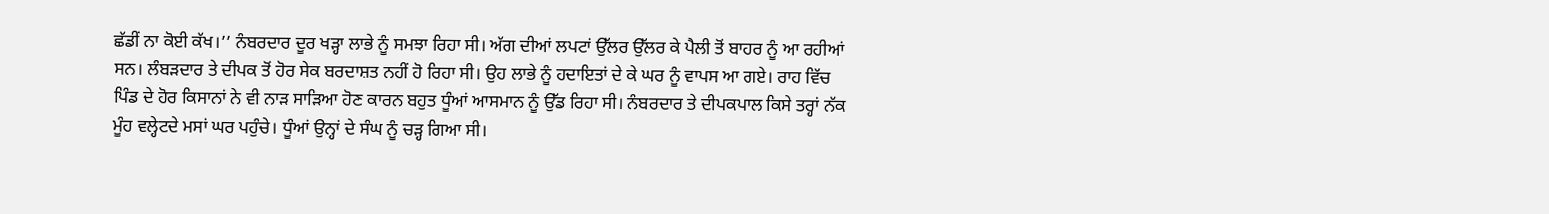ਛੱਡੀਂ ਨਾ ਕੋਈ ਕੱਖ।’’ ਨੰਬਰਦਾਰ ਦੂਰ ਖੜ੍ਹਾ ਲਾਭੇ ਨੂੰ ਸਮਝਾ ਰਿਹਾ ਸੀ। ਅੱਗ ਦੀਆਂ ਲਪਟਾਂ ਉੱਲਰ ਉੱਲਰ ਕੇ ਪੈਲੀ ਤੋਂ ਬਾਹਰ ਨੂੰ ਆ ਰਹੀਆਂ ਸਨ। ਲੰਬੜਦਾਰ ਤੇ ਦੀਪਕ ਤੋਂ ਹੋਰ ਸੇਕ ਬਰਦਾਸ਼ਤ ਨਹੀਂ ਹੋ ਰਿਹਾ ਸੀ। ਉਹ ਲਾਭੇ ਨੂੰ ਹਦਾਇਤਾਂ ਦੇ ਕੇ ਘਰ ਨੂੰ ਵਾਪਸ ਆ ਗਏ। ਰਾਹ ਵਿੱਚ ਪਿੰਡ ਦੇ ਹੋਰ ਕਿਸਾਨਾਂ ਨੇ ਵੀ ਨਾੜ ਸਾੜਿਆ ਹੋਣ ਕਾਰਨ ਬਹੁਤ ਧੂੰਆਂ ਆਸਮਾਨ ਨੂੰ ਉੱਡ ਰਿਹਾ ਸੀ। ਨੰਬਰਦਾਰ ਤੇ ਦੀਪਕਪਾਲ ਕਿਸੇ ਤਰ੍ਹਾਂ ਨੱਕ ਮੂੰਹ ਵਲ੍ਹੇਟਦੇ ਮਸਾਂ ਘਰ ਪਹੁੰਚੇ। ਧੂੰਆਂ ਉਨ੍ਹਾਂ ਦੇ ਸੰਘ ਨੂੰ ਚੜ੍ਹ ਗਿਆ ਸੀ।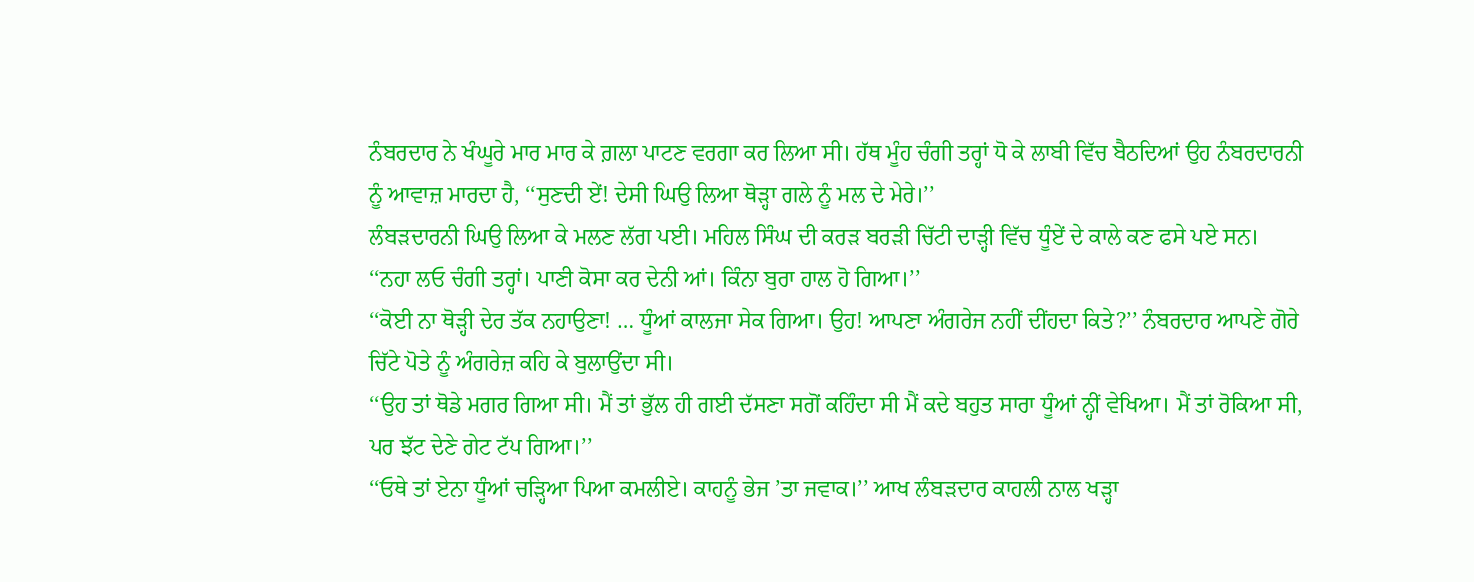ਨੰਬਰਦਾਰ ਨੇ ਖੰਘੂਰੇ ਮਾਰ ਮਾਰ ਕੇ ਗ਼ਲਾ ਪਾਟਣ ਵਰਗਾ ਕਰ ਲਿਆ ਸੀ। ਹੱਥ ਮੂੰਹ ਚੰਗੀ ਤਰ੍ਹਾਂ ਧੋ ਕੇ ਲਾਬੀ ਵਿੱਚ ਬੈਠਦਿਆਂ ਉਹ ਨੰਬਰਦਾਰਨੀ ਨੂੰ ਆਵਾਜ਼ ਮਾਰਦਾ ਹੈ, ‘‘ਸੁਣਦੀ ਏਂ! ਦੇਸੀ ਘਿਉ ਲਿਆ ਥੋੜ੍ਹਾ ਗਲੇ ਨੂੰ ਮਲ ਦੇ ਮੇਰੇ।’’
ਲੰਬੜਦਾਰਨੀ ਘਿਉ ਲਿਆ ਕੇ ਮਲਣ ਲੱਗ ਪਈ। ਮਹਿਲ ਸਿੰਘ ਦੀ ਕਰੜ ਬਰੜੀ ਚਿੱਟੀ ਦਾੜ੍ਹੀ ਵਿੱਚ ਧੂੰਏਂ ਦੇ ਕਾਲੇ ਕਣ ਫਸੇ ਪਏ ਸਨ।
‘‘ਨਹਾ ਲਓ ਚੰਗੀ ਤਰ੍ਹਾਂ। ਪਾਣੀ ਕੋਸਾ ਕਰ ਦੇਨੀ ਆਂ। ਕਿੰਨਾ ਬੁਰਾ ਹਾਲ ਹੋ ਗਿਆ।’’
‘‘ਕੋਈ ਨਾ ਥੋੜ੍ਹੀ ਦੇਰ ਤੱਕ ਨਹਾਉਣਾ! … ਧੂੰਆਂ ਕਾਲਜਾ ਸੇਕ ਗਿਆ। ਉਹ! ਆਪਣਾ ਅੰਗਰੇਜ ਨਹੀਂ ਦੀਂਹਦਾ ਕਿਤੇ?’’ ਨੰਬਰਦਾਰ ਆਪਣੇ ਗੋਰੇ ਚਿੱਟੇ ਪੋਤੇ ਨੂੰ ਅੰਗਰੇਜ਼ ਕਹਿ ਕੇ ਬੁਲਾਉਂਦਾ ਸੀ।
‘‘ਉਹ ਤਾਂ ਥੋਡੇ ਮਗਰ ਗਿਆ ਸੀ। ਮੈਂ ਤਾਂ ਭੁੱਲ ਹੀ ਗਈ ਦੱਸਣਾ ਸਗੋਂ ਕਹਿੰਦਾ ਸੀ ਮੈਂ ਕਦੇ ਬਹੁਤ ਸਾਰਾ ਧੂੰਆਂ ਨ੍ਹੀਂ ਵੇਖਿਆ। ਮੈਂ ਤਾਂ ਰੋਕਿਆ ਸੀ, ਪਰ ਝੱਟ ਦੇਣੇ ਗੇਟ ਟੱਪ ਗਿਆ।’’
‘‘ਓਥੇ ਤਾਂ ਏਨਾ ਧੂੰਆਂ ਚੜ੍ਹਿਆ ਪਿਆ ਕਮਲੀਏ। ਕਾਹਨੂੰ ਭੇਜ ’ਤਾ ਜਵਾਕ।’’ ਆਖ ਲੰਬੜਦਾਰ ਕਾਹਲੀ ਨਾਲ ਖੜ੍ਹਾ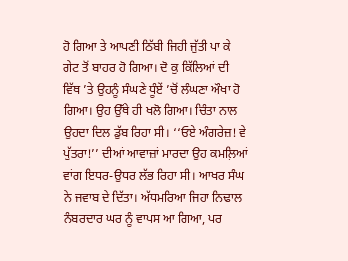ਹੋ ਗਿਆ ਤੇ ਆਪਣੀ ਠਿੱਬੀ ਜਿਹੀ ਜੁੱਤੀ ਪਾ ਕੇ ਗੇਟ ਤੋਂ ਬਾਹਰ ਹੋ ਗਿਆ। ਦੋ ਕੁ ਕਿੱਲਿਆਂ ਦੀ ਵਿੱਥ ’ਤੇ ਉਹਨੂੰ ਸੰਘਣੇ ਧੂੰਏਂ ’ਚੋਂ ਲੰਘਣਾ ਔਖਾ ਹੋ ਗਿਆ। ਉਹ ਉੱਥੇ ਹੀ ਖਲੋ ਗਿਆ। ਚਿੰਤਾ ਨਾਲ ਉਹਦਾ ਦਿਲ ਡੁੱਬ ਰਿਹਾ ਸੀ। ‘‘ਓਏ ਅੰਗਰੇਜ਼! ਵੇ ਪੁੱਤਰਾ!’’ ਦੀਆਂ ਆਵਾਜ਼ਾਂ ਮਾਰਦਾ ਉਹ ਕਮਲ਼ਿਆਂ ਵਾਂਗ ਇਧਰ-ਉਧਰ ਲੱਭ ਰਿਹਾ ਸੀ। ਆਖਰ ਸੰਘ ਨੇ ਜਵਾਬ ਦੇ ਦਿੱਤਾ। ਅੱਧਮਰਿਆ ਜਿਹਾ ਨਿਢਾਲ ਨੰਬਰਦਾਰ ਘਰ ਨੂੰ ਵਾਪਸ ਆ ਗਿਆ, ਪਰ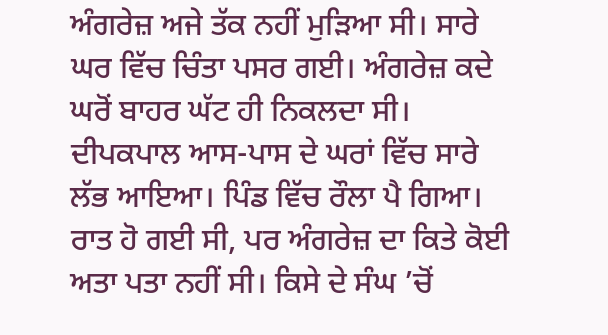ਅੰਗਰੇਜ਼ ਅਜੇ ਤੱਕ ਨਹੀਂ ਮੁੜਿਆ ਸੀ। ਸਾਰੇ ਘਰ ਵਿੱਚ ਚਿੰਤਾ ਪਸਰ ਗਈ। ਅੰਗਰੇਜ਼ ਕਦੇ ਘਰੋਂ ਬਾਹਰ ਘੱਟ ਹੀ ਨਿਕਲਦਾ ਸੀ। ਦੀਪਕਪਾਲ ਆਸ-ਪਾਸ ਦੇ ਘਰਾਂ ਵਿੱਚ ਸਾਰੇ ਲੱਭ ਆਇਆ। ਪਿੰਡ ਵਿੱਚ ਰੌਲਾ ਪੈ ਗਿਆ। ਰਾਤ ਹੋ ਗਈ ਸੀ, ਪਰ ਅੰਗਰੇਜ਼ ਦਾ ਕਿਤੇ ਕੋਈ ਅਤਾ ਪਤਾ ਨਹੀਂ ਸੀ। ਕਿਸੇ ਦੇ ਸੰਘ ’ਚੋਂ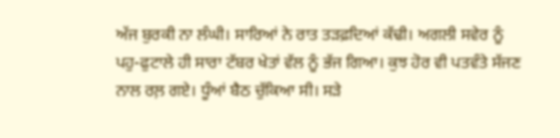ਅੱਜ ਬੁਰਕੀ ਨਾ ਲੰਘੀ। ਸਾਰਿਆਂ ਨੇ ਰਾਤ ਤੜਫ਼ਦਿਆਂ ਕੱਢੀ। ਅਗਲੀ ਸਵੇਰ ਨੂੰ ਪਹੁ-ਫੁਟਾਲੇ ਹੀ ਸਾਰਾ ਟੱਬਰ ਖੇਤਾਂ ਵੱਲ ਨੂੰ ਭੱਜ ਗਿਆ। ਕੁਝ ਹੋਰ ਵੀ ਪਤਵੰਤੇ ਸੱਜਣ ਨਾਲ ਰਲ਼ ਗਏ। ਧੂੰਆਂ ਬੈਠ ਚੁੱਕਿਆ ਸੀ। ਸੜੇ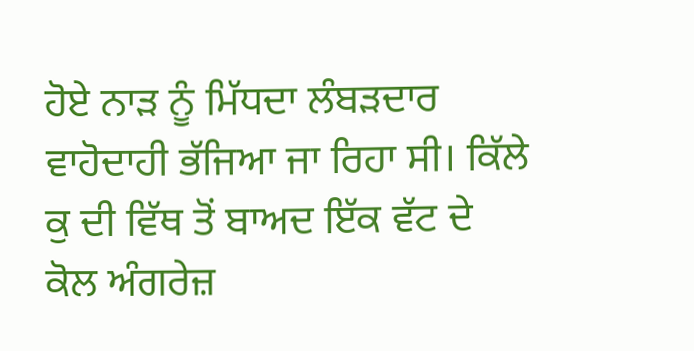ਹੋਏ ਨਾੜ ਨੂੰ ਮਿੱਧਦਾ ਲੰਬੜਦਾਰ ਵਾਹੋਦਾਹੀ ਭੱਜਿਆ ਜਾ ਰਿਹਾ ਸੀ। ਕਿੱਲੇ ਕੁ ਦੀ ਵਿੱਥ ਤੋਂ ਬਾਅਦ ਇੱਕ ਵੱਟ ਦੇ ਕੋਲ ਅੰਗਰੇਜ਼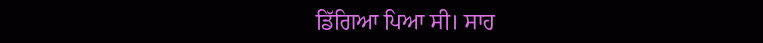ਡਿੱਗਿਆ ਪਿਆ ਸੀ। ਸਾਹ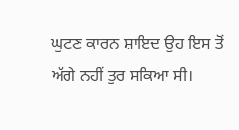ਘੁਟਣ ਕਾਰਨ ਸ਼ਾਇਦ ਉਹ ਇਸ ਤੋਂ ਅੱਗੇ ਨਹੀਂ ਤੁਰ ਸਕਿਆ ਸੀ।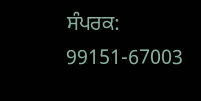ਸੰਪਰਕ: 99151-67003